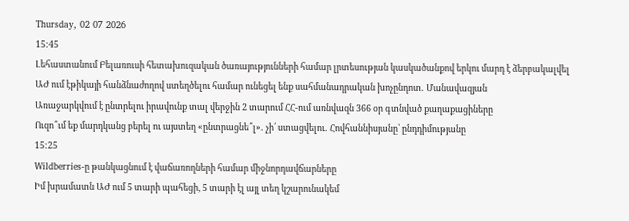Thursday, 02 07 2026
15:45
Լեհաստանում Բելառուսի հետախուզական ծառայությունների համար լրտեսության կասկածանքով երկու մարդ է ձերբակալվել
ԱԺ ում էթիկայի հանձնաժողով ստեղծելու համար ունեցել ենք սահմանադրական խոչընդոտ․ Մանավազյան
Առաջարկվում է ընտրելու իրավունք տալ վերջին 2 տարում ՀՀ-ում առնվազն 366 օր գտնված քաղաքացիները
Ուզո՞ւմ եք մարդկանց բերել ու այստեղ «ընտրացնե՞լ»․ չի՛ ստացվելու․ Հովհաննիսյանը՝ ընդդիմությանը
15:25
Wildberries-ը թանկացնում է վաճառողների համար միջնորդավճարները
Իմ խրամատն ԱԺ ում 5 տարի պահեցի, 5 տարի էլ այլ տեղ կշարունակեմ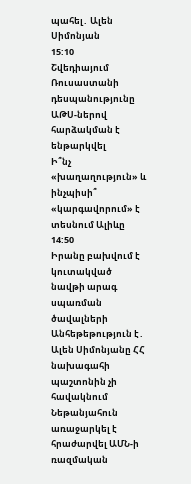պահել․ Ալեն Սիմոնյան
15:10
Շվեդիայում Ռուսաստանի դեսպանությունը ԱԹՍ-ներով հարձակման է ենթարկվել
Ի՞նչ «խաղաղություն» և ինչպիսի՞ «կարգավորում» է տեսնում Ալիևը
14:50
Իրանը բախվում է կուտակված նավթի արագ սպառման ծավալների
Անհեթեթություն է․ Ալեն Սիմոնյանը ՀՀ նախագահի պաշտոնին չի հավակնում
Նեթանյահուն առաջարկել է հրաժարվել ԱՄՆ-ի ռազմական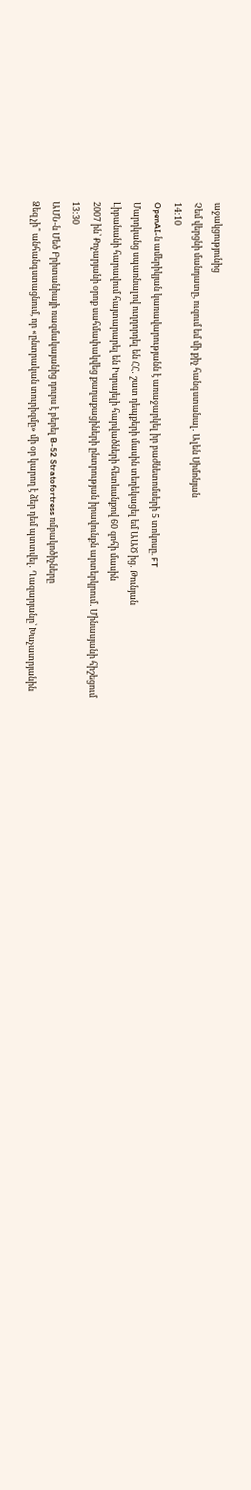աջակցությունից
Չեմ վերցնի մանդատը, ուզում եմ մի քիչ հանգստանալ․ Ալեն Սիմոնյան
14:10
OpenAI-ն ամերիկյան կառավարությանն է առաջարկել իր բաժնետոմսերի 5 տոկոսը. FT
Մարդկանց սպառնալով ուղղորդել են ՀՀ․ շատ դեպքերի մասին տեղեկացել եմ ԱԱԾ ից․ Թունյան
Լիբանանի հարավում հայտարարել են Իսրայելի հարվածների հետևանքով 60 զոհի մասին
2007 ին՝ Քոչարյանի օրոք սահմափակվեց քաղաքացիների ընտրության իրավունքն արտերկրում․ Մինասյանի հիշեցում
13:30
ԱՄՆ-ն Մեծ Բրիտանիայի ռազմակայանից դուրս է բերել B-52 Stratofortress ռմբակոծիչները
Ձեզ չի՞ անհանգստացնում, որ «ընտրական տուրիզմը» մի օր կարող է ձեր դեմ պտտվել․ Ղազարյանը՝ Խաչատրյանին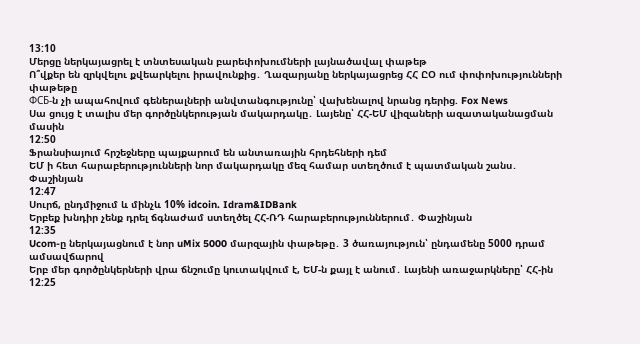13:10
Մերցը ներկայացրել է տնտեսական բարեփոխումների լայնածավալ փաթեթ
Ո՞վքեր են զրկվելու քվեարկելու իրավունքից․ Ղազարյանը ներկայացրեց ՀՀ ԸՕ ում փոփոխությունների փաթեթը
ФСБ-ն չի ապահովում գեներալների անվտանգությունը՝ վախենալով նրանց դերից. Fox News
Սա ցույց է տալիս մեր գործընկերության մակարդակը․ Լայենը՝ ՀՀ-ԵՄ վիզաների ազատականացման մասին
12:50
Ֆրանսիայում հրշեջները պայքարում են անտառային հրդեհների դեմ
ԵՄ ի հետ հարաբերությունների նոր մակարդակը մեզ համար ստեղծում է պատմական շանս․ Փաշինյան
12:47
Սուրճ, ընդմիջում և մինչև 10% idcoin. Idram&IDBank
Երբեք խնդիր չենք դրել ճգնաժամ ստեղծել ՀՀ-ՌԴ հարաբերություններում․ Փաշինյան
12:35
Ucom-ը ներկայացնում է նոր uMix 5000 մարզային փաթեթը․ 3 ծառայություն՝ ընդամենը 5000 դրամ ամսավճարով
Երբ մեր գործընկերների վրա ճնշումը կուտակվում է, ԵՄ-ն քայլ է անում․ Լայենի առաջարկները՝ ՀՀ-ին
12:25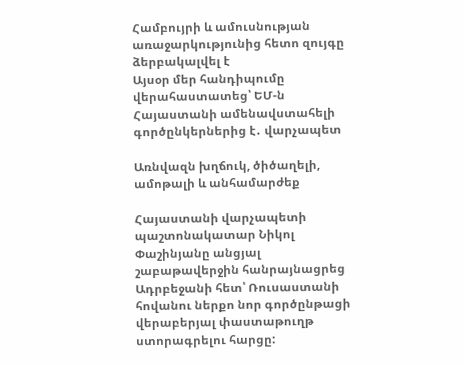Համբույրի և ամուսնության առաջարկությունից հետո զույգը ձերբակալվել է
Այսօր մեր հանդիպումը վերահաստատեց՝ ԵՄ-ն Հայաստանի ամենավստահելի գործընկերներից է․ վարչապետ

Առնվազն խղճուկ, ծիծաղելի, ամոթալի և անհամարժեք

Հայաստանի վարչապետի պաշտոնակատար Նիկոլ Փաշինյանը անցյալ շաբաթավերջին հանրայնացրեց Ադրբեջանի հետ՝ Ռուսաստանի հովանու ներքո նոր գործընթացի վերաբերյալ փաստաթուղթ ստորագրելու հարցը: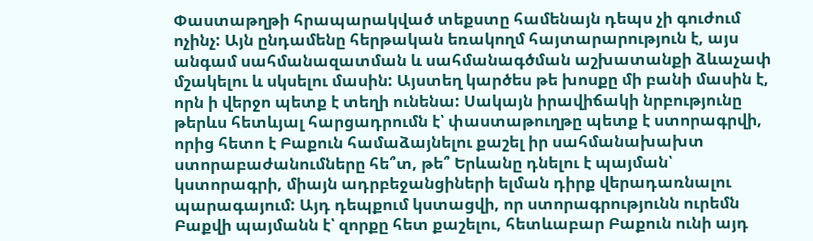Փաստաթղթի հրապարակված տեքստը համենայն դեպս չի գուժում ոչինչ: Այն ընդամենը հերթական եռակողմ հայտարարություն է, այս անգամ սահմանազատման և սահմանագծման աշխատանքի ձևաչափ մշակելու և սկսելու մասին: Այստեղ կարծես թե խոսքը մի բանի մասին է, որն ի վերջո պետք է տեղի ունենա: Սակայն իրավիճակի նրբությունը թերևս հետևյալ հարցադրումն է՝ փաստաթուղթը պետք է ստորագրվի, որից հետո է Բաքուն համաձայնելու քաշել իր սահմանախախտ ստորաբաժանումները հե՞տ, թե՞ Երևանը դնելու է պայման՝ կստորագրի, միայն ադրբեջանցիների ելման դիրք վերադառնալու պարագայում: Այդ դեպքում կստացվի, որ ստորագրությունն ուրեմն Բաքվի պայմանն է՝ զորքը հետ քաշելու, հետևաբար Բաքուն ունի այդ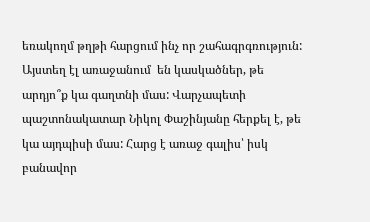եռակողմ թղթի հարցում ինչ որ շահագրգռություն: Այստեղ էլ առաջանում  են կասկածներ, թե արդյո՞ք կա գաղտնի մաս: Վարչապետի պաշտոնակատար Նիկոլ Փաշինյանը հերքել է, թե կա այդպիսի մաս: Հարց է առաջ գալիս՝ իսկ բանավոր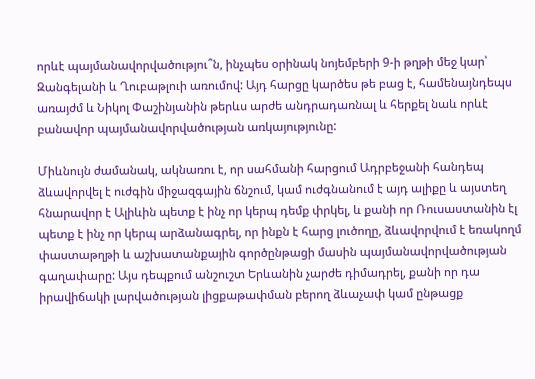որևէ պայմանավորվածությու՞ն, ինչպես օրինակ նոյեմբերի 9-ի թղթի մեջ կար՝ Զանգելանի և Ղուբաթլուի առումով: Այդ հարցը կարծես թե բաց է, համենայնդեպս առայժմ և Նիկոլ Փաշինյանին թերևս արժե անդրադառնալ և հերքել նաև որևէ բանավոր պայմանավորվածության առկայությունը:

Միևնույն ժամանակ, ակնառու է, որ սահմանի հարցում Ադրբեջանի հանդեպ ձևավորվել է ուժգին միջազգային ճնշում, կամ ուժգնանում է այդ ալիքը և այստեղ հնարավոր է Ալիևին պետք է ինչ որ կերպ դեմք փրկել, և քանի որ Ռուսաստանին էլ պետք է ինչ որ կերպ արձանագրել, որ ինքն է հարց լուծողը, ձևավորվում է եռակողմ փաստաթղթի և աշխատանքային գործընթացի մասին պայմանավորվածության գաղափարը: Այս դեպքում անշուշտ Երևանին չարժե դիմադրել, քանի որ դա իրավիճակի լարվածության լիցքաթափման բերող ձևաչափ կամ ընթացք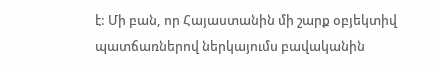է: Մի բան, որ Հայաստանին մի շարք օբյեկտիվ պատճառներով ներկայումս բավականին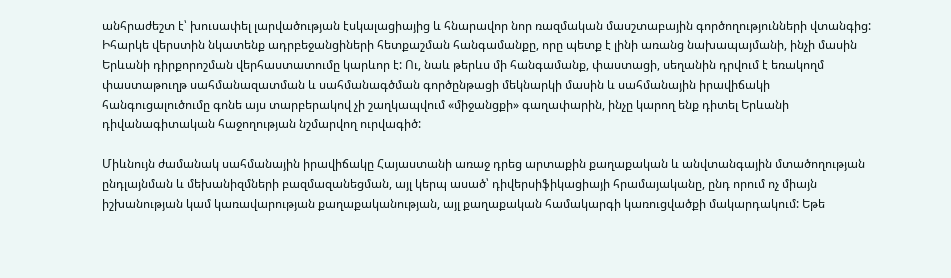անհրաժեշտ է՝ խուսափել լարվածության էսկալացիայից և հնարավոր նոր ռազմական մասշտաբային գործողությունների վտանգից: Իհարկե վերստին նկատենք ադրբեջանցիների հետքաշման հանգամանքը, որը պետք է լինի առանց նախապայմանի, ինչի մասին Երևանի դիրքորոշման վերհաստատումը կարևոր է: Ու, նաև թերևս մի հանգամանք, փաստացի, սեղանին դրվում է եռակողմ փաստաթուղթ սահմանազատման և սահմանագծման գործընթացի մեկնարկի մասին և սահմանային իրավիճակի հանգուցալուծումը գոնե այս տարբերակով չի շաղկապվում «միջանցքի» գաղափարին, ինչը կարող ենք դիտել Երևանի դիվանագիտական հաջողության նշմարվող ուրվագիծ:

Միևնույն ժամանակ սահմանային իրավիճակը Հայաստանի առաջ դրեց արտաքին քաղաքական և անվտանգային մտածողության ընդլայնման և մեխանիզմների բազմազանեցման, այլ կերպ ասած՝ դիվերսիֆիկացիայի հրամայականը, ընդ որում ոչ միայն իշխանության կամ կառավարության քաղաքականության, այլ քաղաքական համակարգի կառուցվածքի մակարդակում: Եթե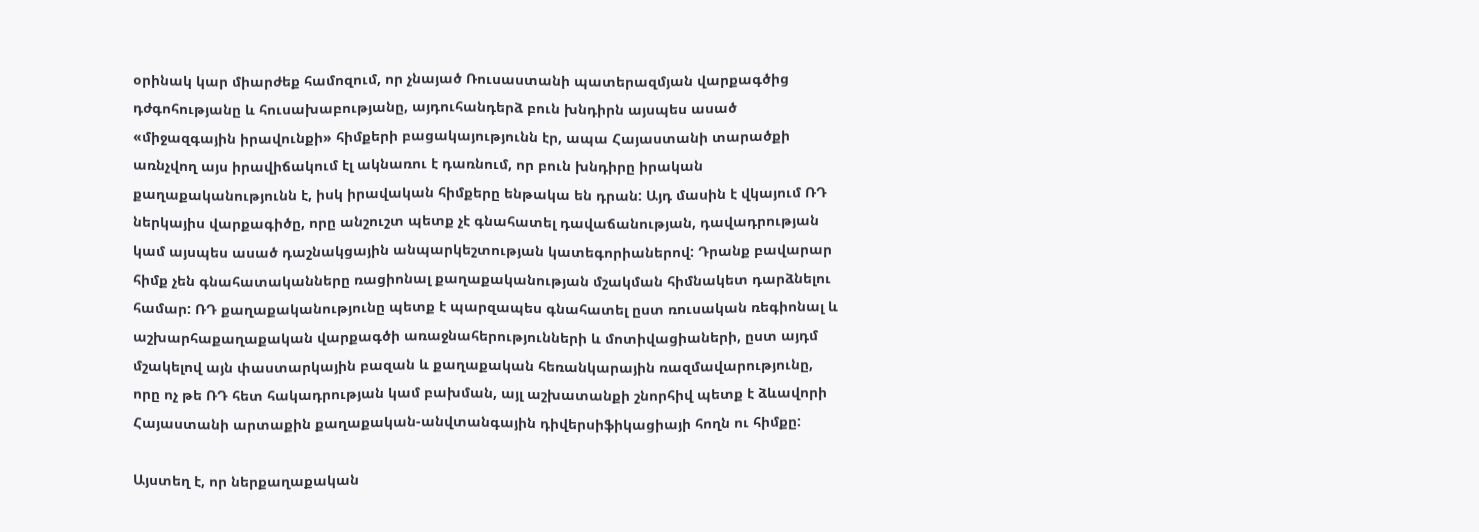օրինակ կար միարժեք համոզում, որ չնայած Ռուսաստանի պատերազմյան վարքագծից դժգոհությանը և հուսախաբությանը, այդուհանդերձ բուն խնդիրն այսպես ասած «միջազգային իրավունքի» հիմքերի բացակայությունն էր, ապա Հայաստանի տարածքի առնչվող այս իրավիճակում էլ ակնառու է դառնում, որ բուն խնդիրը իրական քաղաքականությունն է, իսկ իրավական հիմքերը ենթակա են դրան: Այդ մասին է վկայում ՌԴ ներկայիս վարքագիծը, որը անշուշտ պետք չէ գնահատել դավաճանության, դավադրության կամ այսպես ասած դաշնակցային անպարկեշտության կատեգորիաներով: Դրանք բավարար հիմք չեն գնահատականները ռացիոնալ քաղաքականության մշակման հիմնակետ դարձնելու համար: ՌԴ քաղաքականությունը պետք է պարզապես գնահատել ըստ ռուսական ռեգիոնալ և աշխարհաքաղաքական վարքագծի առաջնահերությունների և մոտիվացիաների, ըստ այդմ մշակելով այն փաստարկային բազան և քաղաքական հեռանկարային ռազմավարությունը, որը ոչ թե ՌԴ հետ հակադրության կամ բախման, այլ աշխատանքի շնորհիվ պետք է ձևավորի Հայաստանի արտաքին քաղաքական-անվտանգային դիվերսիֆիկացիայի հողն ու հիմքը:

Այստեղ է, որ ներքաղաքական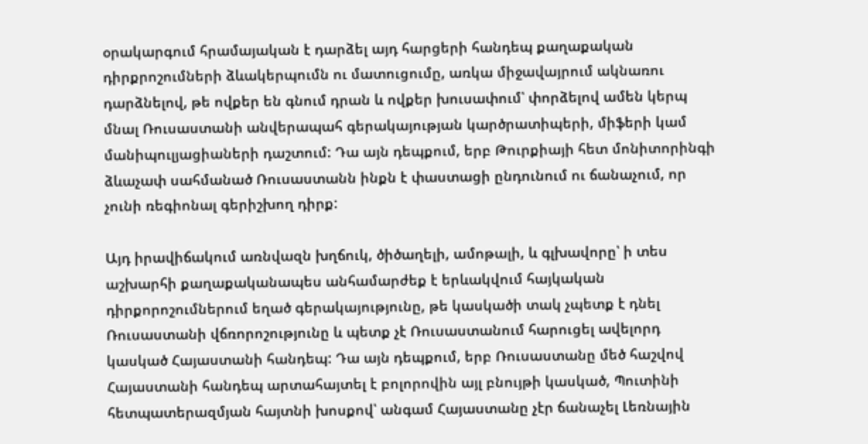օրակարգում հրամայական է դարձել այդ հարցերի հանդեպ քաղաքական դիրքրոշումների ձևակերպումն ու մատուցումը, առկա միջավայրում ակնառու դարձնելով, թե ովքեր են գնում դրան և ովքեր խուսափում՝ փորձելով ամեն կերպ մնալ Ռուսաստանի անվերապահ գերակայության կարծրատիպերի, միֆերի կամ մանիպուլյացիաների դաշտում: Դա այն դեպքում, երբ Թուրքիայի հետ մոնիտորինգի ձևաչափ սահմանած Ռուսաստանն ինքն է փաստացի ընդունում ու ճանաչում, որ չունի ռեգիոնալ գերիշխող դիրք:

Այդ իրավիճակում առնվազն խղճուկ, ծիծաղելի, ամոթալի, և գլխավորը՝ ի տես աշխարհի քաղաքականապես անհամարժեք է երևակվում հայկական դիրքորոշումներում եղած գերակայությունը, թե կասկածի տակ չպետք է դնել Ռուսաստանի վճռորոշությունը և պետք չէ Ռուսաստանում հարուցել ավելորդ կասկած Հայաստանի հանդեպ: Դա այն դեպքում, երբ Ռուսաստանը մեծ հաշվով Հայաստանի հանդեպ արտահայտել է բոլորովին այլ բնույթի կասկած, Պուտինի հետպատերազմյան հայտնի խոսքով՝ անգամ Հայաստանը չէր ճանաչել Լեռնային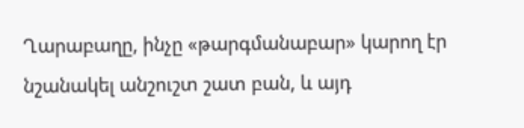Ղարաբաղը, ինչը «թարգմանաբար» կարող էր նշանակել անշուշտ շատ բան, և այդ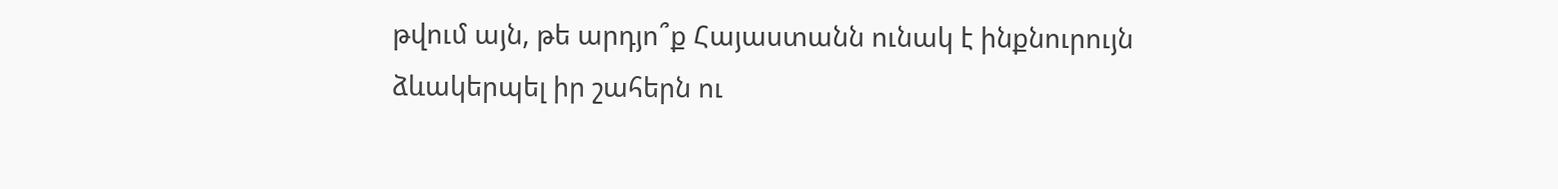թվում այն, թե արդյո՞ք Հայաստանն ունակ է ինքնուրույն ձևակերպել իր շահերն ու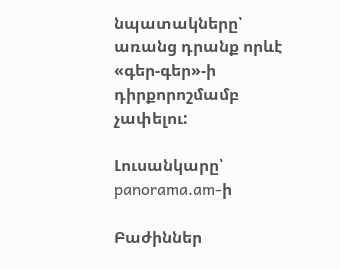նպատակները՝ առանց դրանք որևէ «գեր-գեր»-ի դիրքորոշմամբ չափելու:

Լուսանկարը՝ panorama.am-ի

Բաժիններ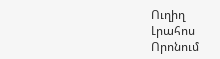Ուղիղ
Լրահոս
Որոնում